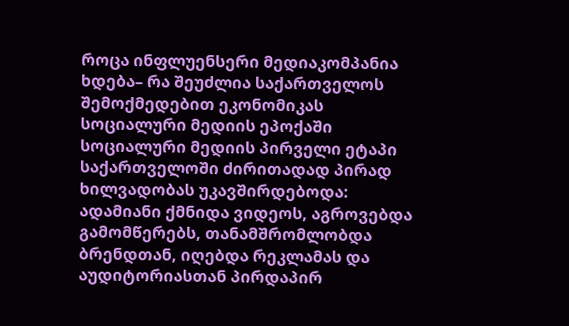როცა ინფლუენსერი მედიაკომპანია ხდება– რა შეუძლია საქართველოს შემოქმედებით ეკონომიკას სოციალური მედიის ეპოქაში
სოციალური მედიის პირველი ეტაპი საქართველოში ძირითადად პირად ხილვადობას უკავშირდებოდა: ადამიანი ქმნიდა ვიდეოს, აგროვებდა გამომწერებს, თანამშრომლობდა ბრენდთან, იღებდა რეკლამას და აუდიტორიასთან პირდაპირ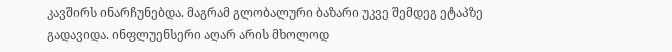კავშირს ინარჩუნებდა. მაგრამ გლობალური ბაზარი უკვე შემდეგ ეტაპზე გადავიდა. ინფლუენსერი აღარ არის მხოლოდ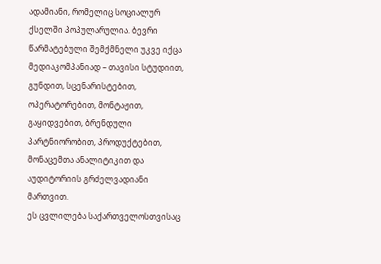ადამიანი, რომელიც სოციალურ ქსელში პოპულარულია. ბევრი წარმატებული შემქმნელი უკვე იქცა მედიაკომპანიად – თავისი სტუდიით, გუნდით, სცენარისტებით, ოპერატორებით, მონტაჟით, გაყიდვებით, ბრენდული პარტნიორობით, პროდუქტებით, მონაცემთა ანალიტიკით და აუდიტორიის გრძელვადიანი მართვით.
ეს ცვლილება საქართველოსთვისაც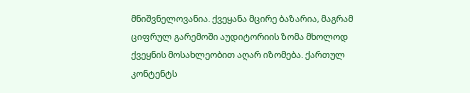მნიშვნელოვანია. ქვეყანა მცირე ბაზარია, მაგრამ ციფრულ გარემოში აუდიტორიის ზომა მხოლოდ ქვეყნის მოსახლეობით აღარ იზომება. ქართულ კონტენტს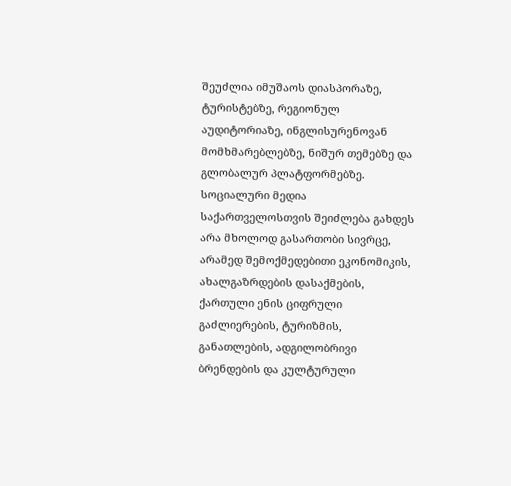შეუძლია იმუშაოს დიასპორაზე, ტურისტებზე, რეგიონულ აუდიტორიაზე, ინგლისურენოვან მომხმარებლებზე, ნიშურ თემებზე და გლობალურ პლატფორმებზე. სოციალური მედია საქართველოსთვის შეიძლება გახდეს არა მხოლოდ გასართობი სივრცე, არამედ შემოქმედებითი ეკონომიკის, ახალგაზრდების დასაქმების, ქართული ენის ციფრული გაძლიერების, ტურიზმის, განათლების, ადგილობრივი ბრენდების და კულტურული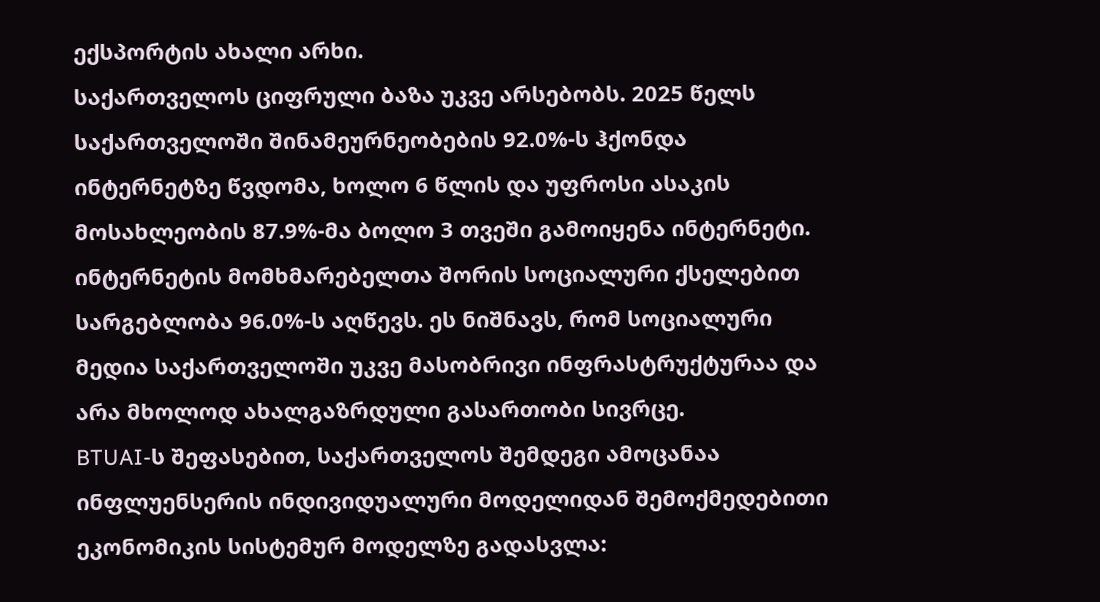ექსპორტის ახალი არხი.
საქართველოს ციფრული ბაზა უკვე არსებობს. 2025 წელს საქართველოში შინამეურნეობების 92.0%-ს ჰქონდა ინტერნეტზე წვდომა, ხოლო 6 წლის და უფროსი ასაკის მოსახლეობის 87.9%-მა ბოლო 3 თვეში გამოიყენა ინტერნეტი. ინტერნეტის მომხმარებელთა შორის სოციალური ქსელებით სარგებლობა 96.0%-ს აღწევს. ეს ნიშნავს, რომ სოციალური მედია საქართველოში უკვე მასობრივი ინფრასტრუქტურაა და არა მხოლოდ ახალგაზრდული გასართობი სივრცე.
BTUAI-ს შეფასებით, საქართველოს შემდეგი ამოცანაა ინფლუენსერის ინდივიდუალური მოდელიდან შემოქმედებითი ეკონომიკის სისტემურ მოდელზე გადასვლა: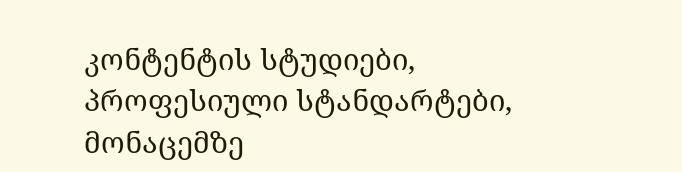კონტენტის სტუდიები, პროფესიული სტანდარტები, მონაცემზე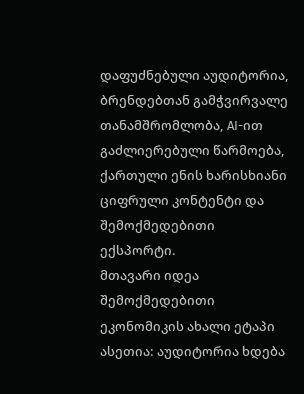დაფუძნებული აუდიტორია, ბრენდებთან გამჭვირვალე თანამშრომლობა, AI-ით გაძლიერებული წარმოება, ქართული ენის ხარისხიანი ციფრული კონტენტი და შემოქმედებითი ექსპორტი.
მთავარი იდეა
შემოქმედებითი ეკონომიკის ახალი ეტაპი ასეთია: აუდიტორია ხდება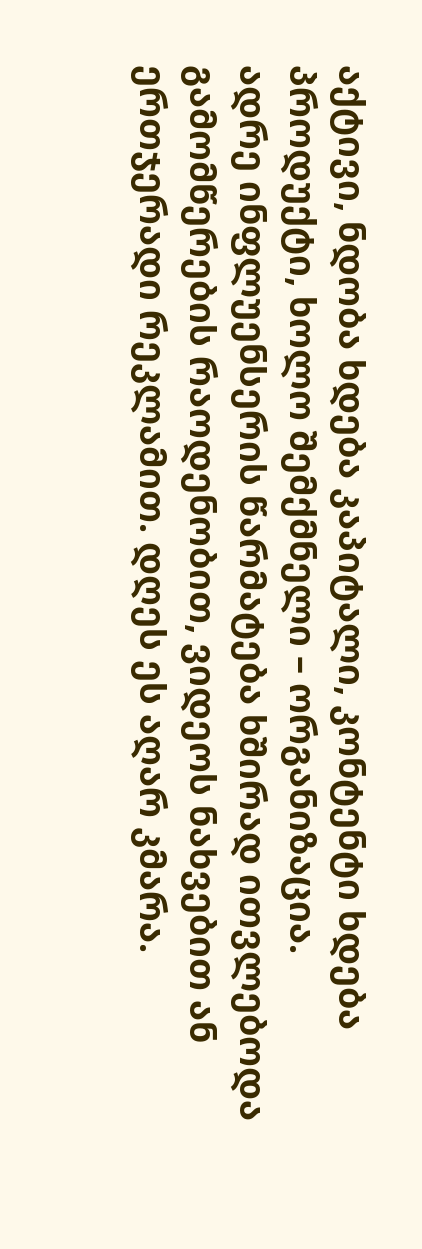აქტივი, ნდობა ხდება კაპიტალი, კონტენტი ხდება პროდუქტი, ხოლო შემქმნელი – ორგანიზაცია.
ადრე ინფლუენსერის წარმატება ხშირად ითვლებოდა გამომწერების რაოდენობით, ვიდეოს ნახვებით ან ერთჯერადი რეკლამით. დღეს ეს აღარ კმარა.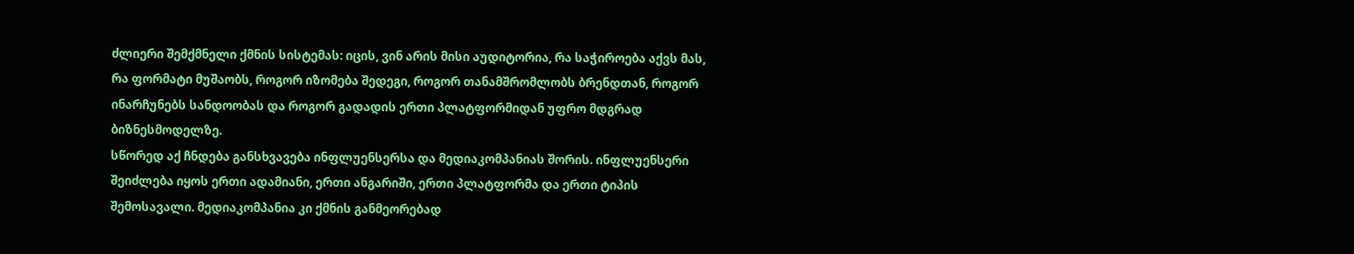ძლიერი შემქმნელი ქმნის სისტემას: იცის, ვინ არის მისი აუდიტორია, რა საჭიროება აქვს მას, რა ფორმატი მუშაობს, როგორ იზომება შედეგი, როგორ თანამშრომლობს ბრენდთან, როგორ ინარჩუნებს სანდოობას და როგორ გადადის ერთი პლატფორმიდან უფრო მდგრად ბიზნესმოდელზე.
სწორედ აქ ჩნდება განსხვავება ინფლუენსერსა და მედიაკომპანიას შორის. ინფლუენსერი შეიძლება იყოს ერთი ადამიანი, ერთი ანგარიში, ერთი პლატფორმა და ერთი ტიპის შემოსავალი. მედიაკომპანია კი ქმნის განმეორებად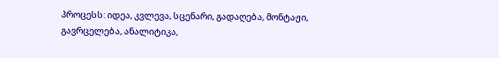პროცესს: იდეა, კვლევა, სცენარი, გადაღება, მონტაჟი, გავრცელება, ანალიტიკა,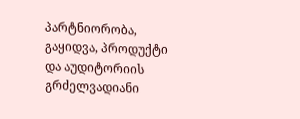პარტნიორობა, გაყიდვა, პროდუქტი და აუდიტორიის გრძელვადიანი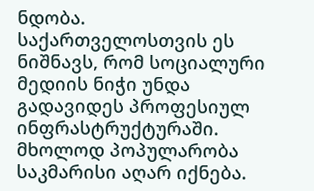ნდობა.
საქართველოსთვის ეს ნიშნავს, რომ სოციალური მედიის ნიჭი უნდა გადავიდეს პროფესიულ ინფრასტრუქტურაში. მხოლოდ პოპულარობა საკმარისი აღარ იქნება.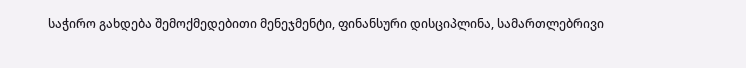საჭირო გახდება შემოქმედებითი მენეჯმენტი, ფინანსური დისციპლინა, სამართლებრივი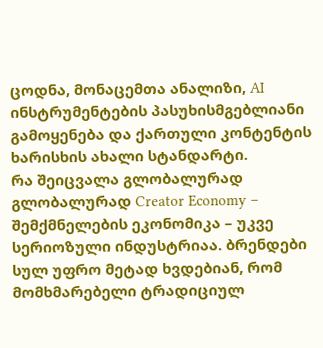ცოდნა, მონაცემთა ანალიზი, AI ინსტრუმენტების პასუხისმგებლიანი გამოყენება და ქართული კონტენტის ხარისხის ახალი სტანდარტი.
რა შეიცვალა გლობალურად
გლობალურად Creator Economy – შემქმნელების ეკონომიკა – უკვე სერიოზული ინდუსტრიაა. ბრენდები სულ უფრო მეტად ხვდებიან, რომ მომხმარებელი ტრადიციულ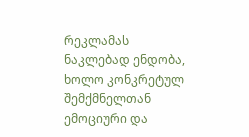რეკლამას ნაკლებად ენდობა, ხოლო კონკრეტულ შემქმნელთან ემოციური და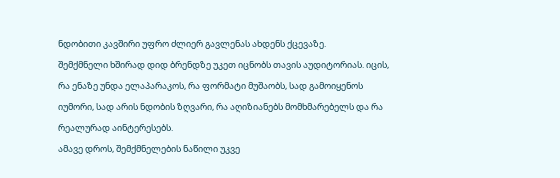ნდობითი კავშირი უფრო ძლიერ გავლენას ახდენს ქცევაზე.
შემქმნელი ხშირად დიდ ბრენდზე უკეთ იცნობს თავის აუდიტორიას. იცის, რა ენაზე უნდა ელაპარაკოს, რა ფორმატი მუშაობს, სად გამოიყენოს იუმორი, სად არის ნდობის ზღვარი, რა აღიზიანებს მომხმარებელს და რა რეალურად აინტერესებს.
ამავე დროს, შემქმნელების ნაწილი უკვე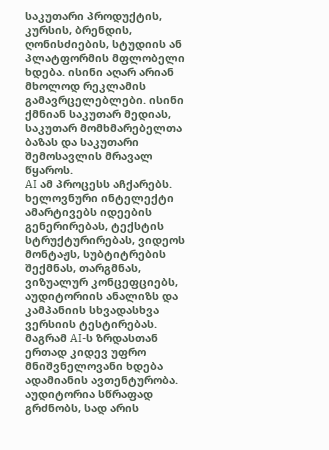საკუთარი პროდუქტის, კურსის, ბრენდის, ღონისძიების, სტუდიის ან პლატფორმის მფლობელი ხდება. ისინი აღარ არიან მხოლოდ რეკლამის გამავრცელებლები. ისინი ქმნიან საკუთარ მედიას, საკუთარ მომხმარებელთა ბაზას და საკუთარი შემოსავლის მრავალ წყაროს.
AI ამ პროცესს აჩქარებს. ხელოვნური ინტელექტი ამარტივებს იდეების გენერირებას, ტექსტის სტრუქტურირებას, ვიდეოს მონტაჟს, სუბტიტრების შექმნას, თარგმნას, ვიზუალურ კონცეფციებს, აუდიტორიის ანალიზს და კამპანიის სხვადასხვა ვერსიის ტესტირებას. მაგრამ AI-ს ზრდასთან ერთად კიდევ უფრო მნიშვნელოვანი ხდება ადამიანის ავთენტურობა. აუდიტორია სწრაფად გრძნობს, სად არის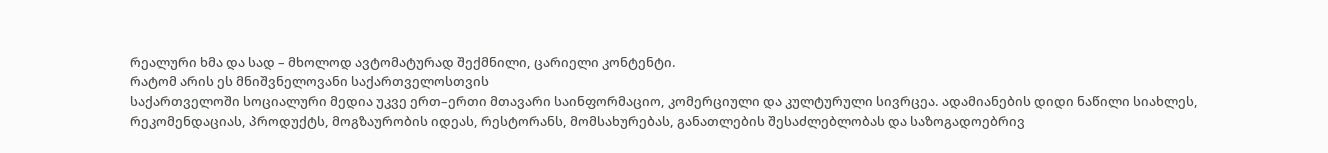რეალური ხმა და სად – მხოლოდ ავტომატურად შექმნილი, ცარიელი კონტენტი.
რატომ არის ეს მნიშვნელოვანი საქართველოსთვის
საქართველოში სოციალური მედია უკვე ერთ–ერთი მთავარი საინფორმაციო, კომერციული და კულტურული სივრცეა. ადამიანების დიდი ნაწილი სიახლეს, რეკომენდაციას, პროდუქტს, მოგზაურობის იდეას, რესტორანს, მომსახურებას, განათლების შესაძლებლობას და საზოგადოებრივ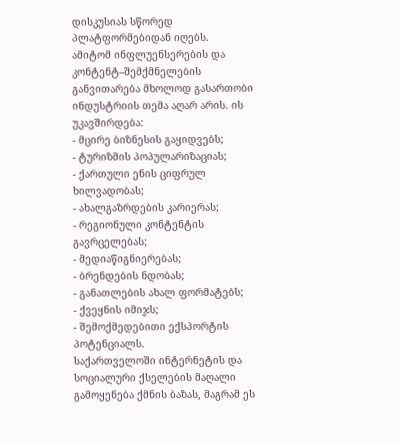დისკუსიას სწორედ პლატფორმებიდან იღებს.
ამიტომ ინფლუენსერების და კონტენტ–შემქმნელების განვითარება მხოლოდ გასართობი ინდუსტრიის თემა აღარ არის. ის უკავშირდება:
- მცირე ბიზნესის გაყიდვებს;
- ტურიზმის პოპულარიზაციას;
- ქართული ენის ციფრულ ხილვადობას;
- ახალგაზრდების კარიერას;
- რეგიონული კონტენტის გავრცელებას;
- მედიაწიგნიერებას;
- ბრენდების ნდობას;
- განათლების ახალ ფორმატებს;
- ქვეყნის იმიჯს;
- შემოქმედებითი ექსპორტის პოტენციალს.
საქართველოში ინტერნეტის და სოციალური ქსელების მაღალი გამოყენება ქმნის ბაზას, მაგრამ ეს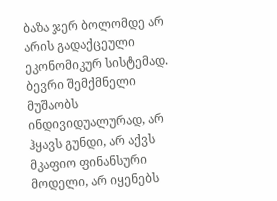ბაზა ჯერ ბოლომდე არ არის გადაქცეული ეკონომიკურ სისტემად. ბევრი შემქმნელი მუშაობს ინდივიდუალურად, არ ჰყავს გუნდი, არ აქვს მკაფიო ფინანსური მოდელი, არ იყენებს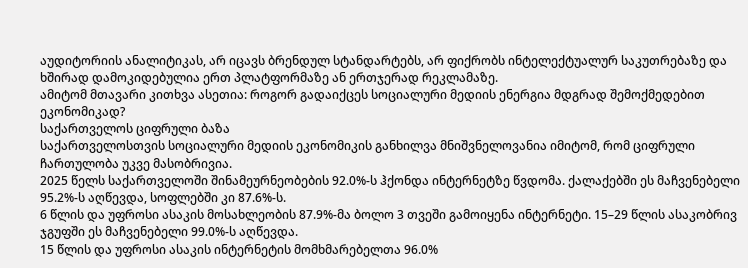აუდიტორიის ანალიტიკას, არ იცავს ბრენდულ სტანდარტებს, არ ფიქრობს ინტელექტუალურ საკუთრებაზე და ხშირად დამოკიდებულია ერთ პლატფორმაზე ან ერთჯერად რეკლამაზე.
ამიტომ მთავარი კითხვა ასეთია: როგორ გადაიქცეს სოციალური მედიის ენერგია მდგრად შემოქმედებით ეკონომიკად?
საქართველოს ციფრული ბაზა
საქართველოსთვის სოციალური მედიის ეკონომიკის განხილვა მნიშვნელოვანია იმიტომ, რომ ციფრული ჩართულობა უკვე მასობრივია.
2025 წელს საქართველოში შინამეურნეობების 92.0%-ს ჰქონდა ინტერნეტზე წვდომა. ქალაქებში ეს მაჩვენებელი 95.2%-ს აღწევდა, სოფლებში კი 87.6%-ს.
6 წლის და უფროსი ასაკის მოსახლეობის 87.9%-მა ბოლო 3 თვეში გამოიყენა ინტერნეტი. 15–29 წლის ასაკობრივ ჯგუფში ეს მაჩვენებელი 99.0%-ს აღწევდა.
15 წლის და უფროსი ასაკის ინტერნეტის მომხმარებელთა 96.0%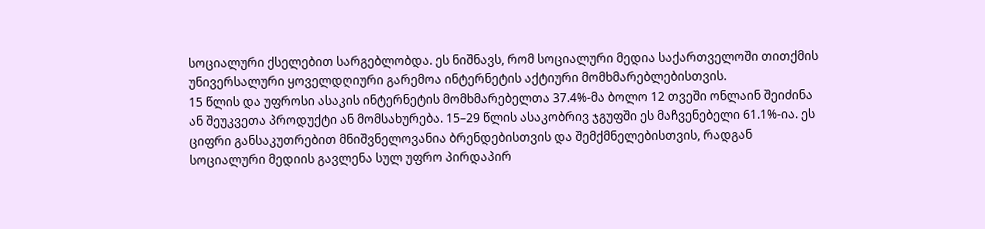სოციალური ქსელებით სარგებლობდა. ეს ნიშნავს, რომ სოციალური მედია საქართველოში თითქმის უნივერსალური ყოველდღიური გარემოა ინტერნეტის აქტიური მომხმარებლებისთვის.
15 წლის და უფროსი ასაკის ინტერნეტის მომხმარებელთა 37.4%-მა ბოლო 12 თვეში ონლაინ შეიძინა ან შეუკვეთა პროდუქტი ან მომსახურება. 15–29 წლის ასაკობრივ ჯგუფში ეს მაჩვენებელი 61.1%-ია. ეს ციფრი განსაკუთრებით მნიშვნელოვანია ბრენდებისთვის და შემქმნელებისთვის, რადგან სოციალური მედიის გავლენა სულ უფრო პირდაპირ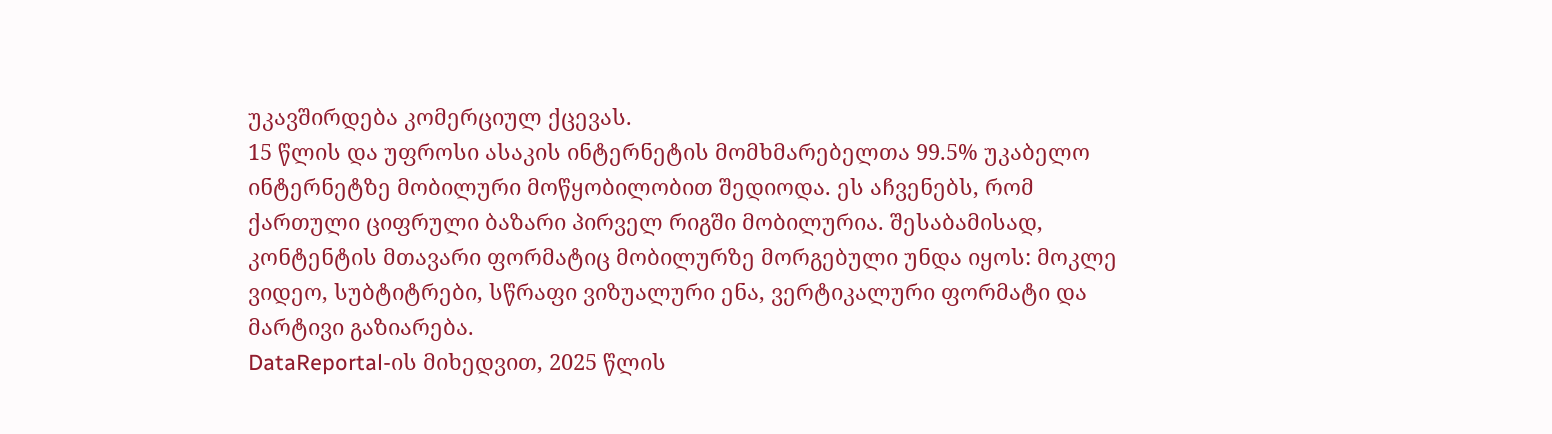უკავშირდება კომერციულ ქცევას.
15 წლის და უფროსი ასაკის ინტერნეტის მომხმარებელთა 99.5% უკაბელო ინტერნეტზე მობილური მოწყობილობით შედიოდა. ეს აჩვენებს, რომ ქართული ციფრული ბაზარი პირველ რიგში მობილურია. შესაბამისად, კონტენტის მთავარი ფორმატიც მობილურზე მორგებული უნდა იყოს: მოკლე ვიდეო, სუბტიტრები, სწრაფი ვიზუალური ენა, ვერტიკალური ფორმატი და მარტივი გაზიარება.
DataReportal-ის მიხედვით, 2025 წლის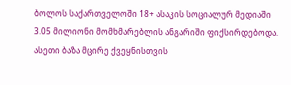ბოლოს საქართველოში 18+ ასაკის სოციალურ მედიაში 3.05 მილიონი მომხმარებლის ანგარიში ფიქსირდებოდა. ასეთი ბაზა მცირე ქვეყნისთვის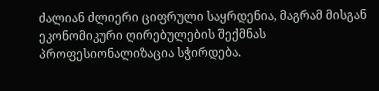ძალიან ძლიერი ციფრული საყრდენია, მაგრამ მისგან ეკონომიკური ღირებულების შექმნას პროფესიონალიზაცია სჭირდება.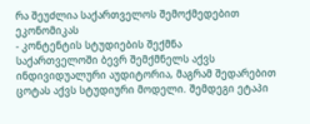რა შეუძლია საქართველოს შემოქმედებით ეკონომიკას
- კონტენტის სტუდიების შექმნა
საქართველოში ბევრ შემქმნელს აქვს ინდივიდუალური აუდიტორია, მაგრამ შედარებით ცოტას აქვს სტუდიური მოდელი. შემდეგი ეტაპი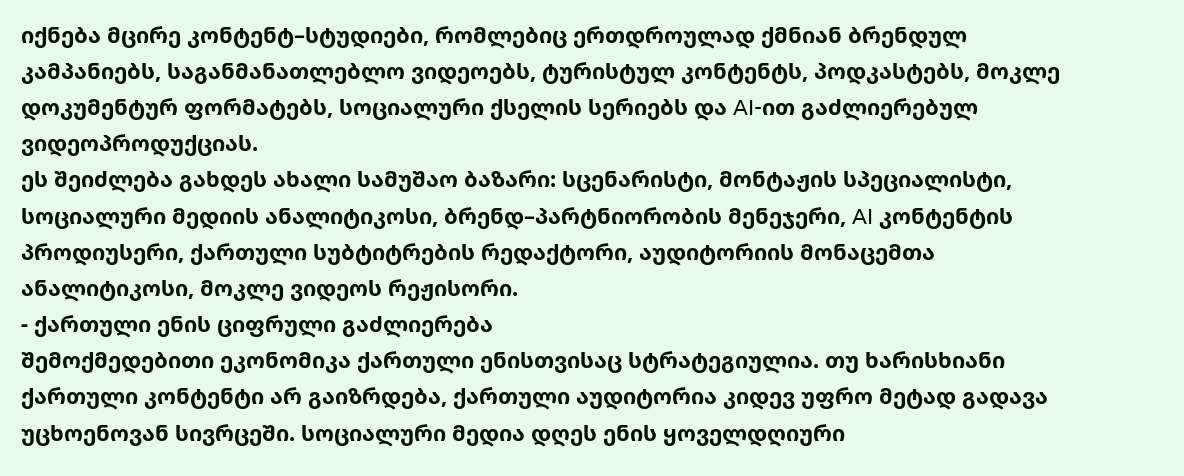იქნება მცირე კონტენტ–სტუდიები, რომლებიც ერთდროულად ქმნიან ბრენდულ კამპანიებს, საგანმანათლებლო ვიდეოებს, ტურისტულ კონტენტს, პოდკასტებს, მოკლე დოკუმენტურ ფორმატებს, სოციალური ქსელის სერიებს და AI-ით გაძლიერებულ ვიდეოპროდუქციას.
ეს შეიძლება გახდეს ახალი სამუშაო ბაზარი: სცენარისტი, მონტაჟის სპეციალისტი, სოციალური მედიის ანალიტიკოსი, ბრენდ–პარტნიორობის მენეჯერი, AI კონტენტის პროდიუსერი, ქართული სუბტიტრების რედაქტორი, აუდიტორიის მონაცემთა ანალიტიკოსი, მოკლე ვიდეოს რეჟისორი.
- ქართული ენის ციფრული გაძლიერება
შემოქმედებითი ეკონომიკა ქართული ენისთვისაც სტრატეგიულია. თუ ხარისხიანი ქართული კონტენტი არ გაიზრდება, ქართული აუდიტორია კიდევ უფრო მეტად გადავა უცხოენოვან სივრცეში. სოციალური მედია დღეს ენის ყოველდღიური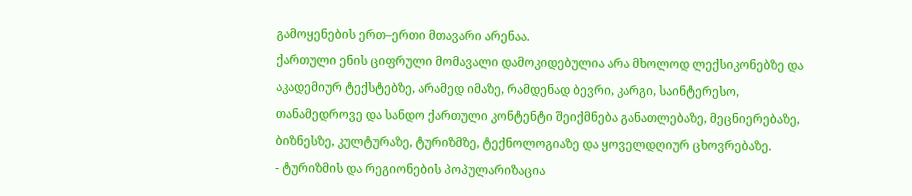გამოყენების ერთ–ერთი მთავარი არენაა.
ქართული ენის ციფრული მომავალი დამოკიდებულია არა მხოლოდ ლექსიკონებზე და აკადემიურ ტექსტებზე, არამედ იმაზე, რამდენად ბევრი, კარგი, საინტერესო, თანამედროვე და სანდო ქართული კონტენტი შეიქმნება განათლებაზე, მეცნიერებაზე, ბიზნესზე, კულტურაზე, ტურიზმზე, ტექნოლოგიაზე და ყოველდღიურ ცხოვრებაზე.
- ტურიზმის და რეგიონების პოპულარიზაცია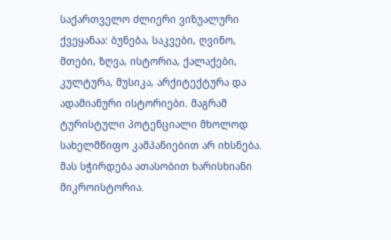საქართველო ძლიერი ვიზუალური ქვეყანაა: ბუნება, საკვები, ღვინო, მთები, ზღვა, ისტორია, ქალაქები, კულტურა, მუსიკა, არქიტექტურა და ადამიანური ისტორიები. მაგრამ ტურისტული პოტენციალი მხოლოდ სახელმწიფო კამპანიებით არ იხსნება. მას სჭირდება ათასობით ხარისხიანი მიკროისტორია.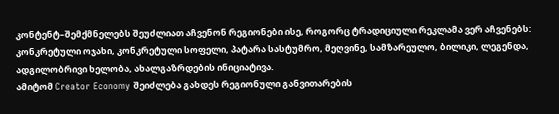კონტენტ–შემქმნელებს შეუძლიათ აჩვენონ რეგიონები ისე, როგორც ტრადიციული რეკლამა ვერ აჩვენებს: კონკრეტული ოჯახი, კონკრეტული სოფელი, პატარა სასტუმრო, მეღვინე, სამზარეულო, ბილიკი, ლეგენდა, ადგილობრივი ხელობა, ახალგაზრდების ინიციატივა.
ამიტომ Creator Economy შეიძლება გახდეს რეგიონული განვითარების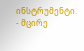ინსტრუმენტი.
- მცირე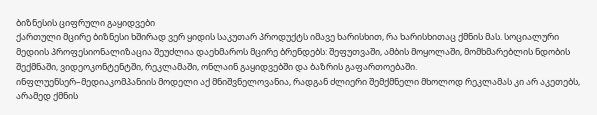ბიზნესის ციფრული გაყიდვები
ქართული მცირე ბიზნესი ხშირად ვერ ყიდის საკუთარ პროდუქტს იმავე ხარისხით, რა ხარისხითაც ქმნის მას. სოციალური მედიის პროფესიონალიზაცია შეუძლია დაეხმაროს მცირე ბრენდებს: შეფუთვაში, ამბის მოყოლაში, მომხმარებლის ნდობის შექმნაში, ვიდეოკონტენტში, რეკლამაში, ონლაინ გაყიდვებში და ბაზრის გაფართოებაში.
ინფლუენსერ–მედიაკომპანიის მოდელი აქ მნიშვნელოვანია, რადგან ძლიერი შემქმნელი მხოლოდ რეკლამას კი არ აკეთებს, არამედ ქმნის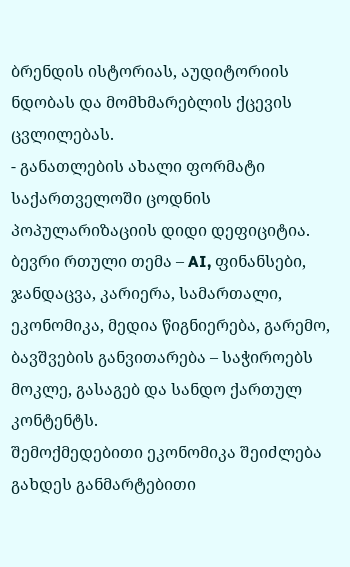ბრენდის ისტორიას, აუდიტორიის ნდობას და მომხმარებლის ქცევის ცვლილებას.
- განათლების ახალი ფორმატი
საქართველოში ცოდნის პოპულარიზაციის დიდი დეფიციტია. ბევრი რთული თემა – AI, ფინანსები, ჯანდაცვა, კარიერა, სამართალი, ეკონომიკა, მედია წიგნიერება, გარემო, ბავშვების განვითარება – საჭიროებს მოკლე, გასაგებ და სანდო ქართულ კონტენტს.
შემოქმედებითი ეკონომიკა შეიძლება გახდეს განმარტებითი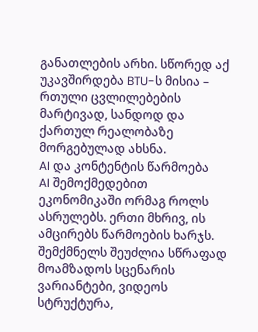განათლების არხი. სწორედ აქ უკავშირდება BTU-ს მისია – რთული ცვლილებების მარტივად, სანდოდ და ქართულ რეალობაზე მორგებულად ახსნა.
AI და კონტენტის წარმოება
AI შემოქმედებით ეკონომიკაში ორმაგ როლს ასრულებს. ერთი მხრივ, ის ამცირებს წარმოების ხარჯს. შემქმნელს შეუძლია სწრაფად მოამზადოს სცენარის ვარიანტები, ვიდეოს სტრუქტურა,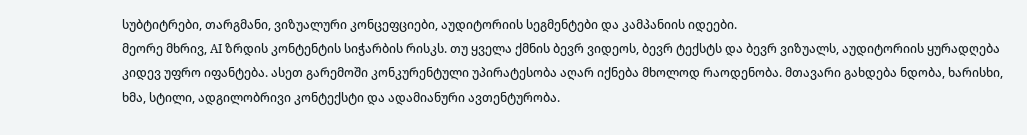სუბტიტრები, თარგმანი, ვიზუალური კონცეფციები, აუდიტორიის სეგმენტები და კამპანიის იდეები.
მეორე მხრივ, AI ზრდის კონტენტის სიჭარბის რისკს. თუ ყველა ქმნის ბევრ ვიდეოს, ბევრ ტექსტს და ბევრ ვიზუალს, აუდიტორიის ყურადღება კიდევ უფრო იფანტება. ასეთ გარემოში კონკურენტული უპირატესობა აღარ იქნება მხოლოდ რაოდენობა. მთავარი გახდება ნდობა, ხარისხი, ხმა, სტილი, ადგილობრივი კონტექსტი და ადამიანური ავთენტურობა.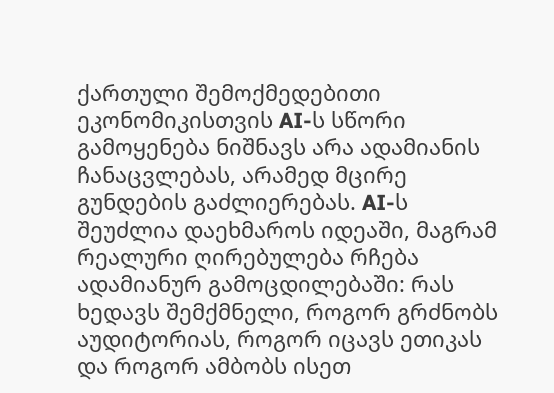ქართული შემოქმედებითი ეკონომიკისთვის AI-ს სწორი გამოყენება ნიშნავს არა ადამიანის ჩანაცვლებას, არამედ მცირე გუნდების გაძლიერებას. AI-ს შეუძლია დაეხმაროს იდეაში, მაგრამ რეალური ღირებულება რჩება ადამიანურ გამოცდილებაში: რას ხედავს შემქმნელი, როგორ გრძნობს აუდიტორიას, როგორ იცავს ეთიკას და როგორ ამბობს ისეთ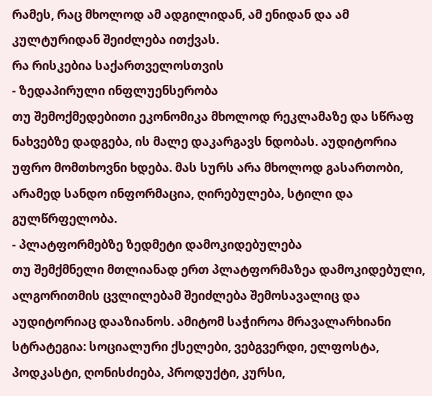რამეს, რაც მხოლოდ ამ ადგილიდან, ამ ენიდან და ამ კულტურიდან შეიძლება ითქვას.
რა რისკებია საქართველოსთვის
- ზედაპირული ინფლუენსერობა
თუ შემოქმედებითი ეკონომიკა მხოლოდ რეკლამაზე და სწრაფ ნახვებზე დადგება, ის მალე დაკარგავს ნდობას. აუდიტორია უფრო მომთხოვნი ხდება. მას სურს არა მხოლოდ გასართობი, არამედ სანდო ინფორმაცია, ღირებულება, სტილი და გულწრფელობა.
- პლატფორმებზე ზედმეტი დამოკიდებულება
თუ შემქმნელი მთლიანად ერთ პლატფორმაზეა დამოკიდებული, ალგორითმის ცვლილებამ შეიძლება შემოსავალიც და აუდიტორიაც დააზიანოს. ამიტომ საჭიროა მრავალარხიანი სტრატეგია: სოციალური ქსელები, ვებგვერდი, ელფოსტა, პოდკასტი, ღონისძიება, პროდუქტი, კურსი,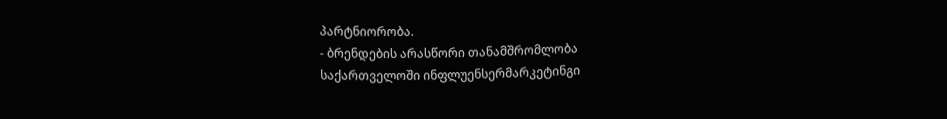პარტნიორობა.
- ბრენდების არასწორი თანამშრომლობა
საქართველოში ინფლუენსერმარკეტინგი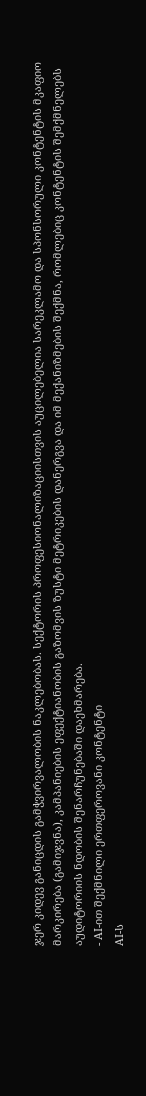ჯერ კიდევ განიცდის გამჭვირვალობის ნაკლებობას. სექტორის პროფესიონალიზაციისთვის აუცილებელია სარეკლამო და სპონსორული კონტენტის მკაფიო მარკირება (გამიჯვნა), კამპანიების ეფექტიანობის გაზომვის ზუსტი მეტრიკების დანერგვა და იმ მექანიზმების შექმნა, რომლებიც კონტენტის შემქმნელებს აუდიტორიის ნდობის შენარჩუნებაში დაეხმარება.
- AI-ით შექმნილი ერთფეროვანი კონტენტი
AI-ს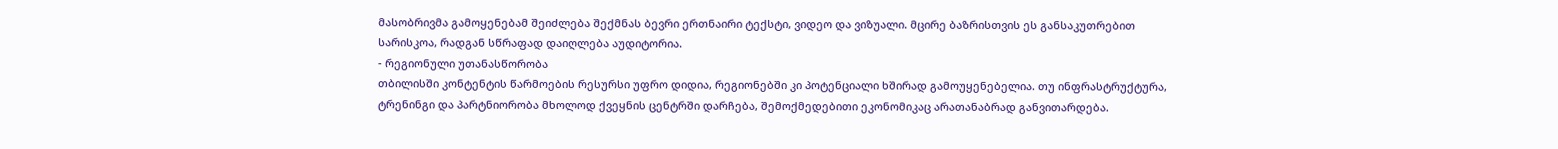მასობრივმა გამოყენებამ შეიძლება შექმნას ბევრი ერთნაირი ტექსტი, ვიდეო და ვიზუალი. მცირე ბაზრისთვის ეს განსაკუთრებით სარისკოა, რადგან სწრაფად დაიღლება აუდიტორია.
- რეგიონული უთანასწორობა
თბილისში კონტენტის წარმოების რესურსი უფრო დიდია, რეგიონებში კი პოტენციალი ხშირად გამოუყენებელია. თუ ინფრასტრუქტურა, ტრენინგი და პარტნიორობა მხოლოდ ქვეყნის ცენტრში დარჩება, შემოქმედებითი ეკონომიკაც არათანაბრად განვითარდება.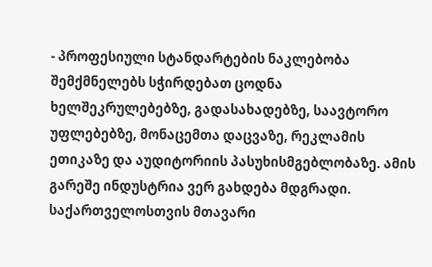- პროფესიული სტანდარტების ნაკლებობა
შემქმნელებს სჭირდებათ ცოდნა ხელშეკრულებებზე, გადასახადებზე, საავტორო უფლებებზე, მონაცემთა დაცვაზე, რეკლამის ეთიკაზე და აუდიტორიის პასუხისმგებლობაზე. ამის გარეშე ინდუსტრია ვერ გახდება მდგრადი.
საქართველოსთვის მთავარი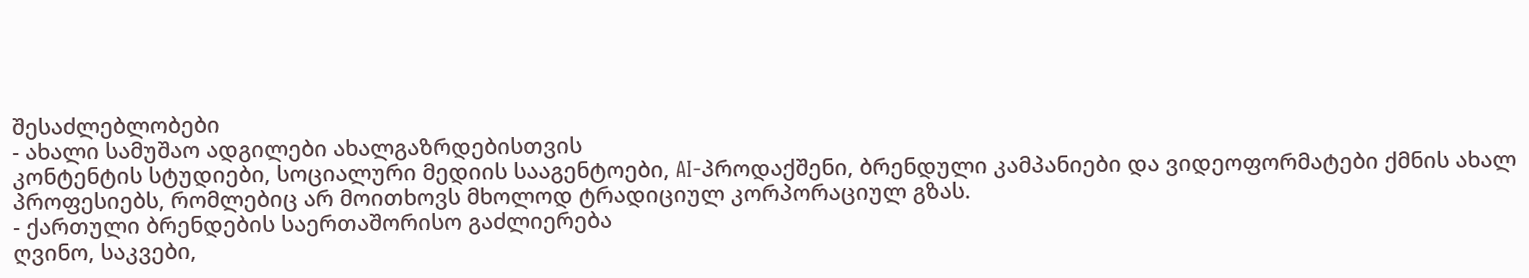შესაძლებლობები
- ახალი სამუშაო ადგილები ახალგაზრდებისთვის
კონტენტის სტუდიები, სოციალური მედიის სააგენტოები, AI-პროდაქშენი, ბრენდული კამპანიები და ვიდეოფორმატები ქმნის ახალ პროფესიებს, რომლებიც არ მოითხოვს მხოლოდ ტრადიციულ კორპორაციულ გზას.
- ქართული ბრენდების საერთაშორისო გაძლიერება
ღვინო, საკვები,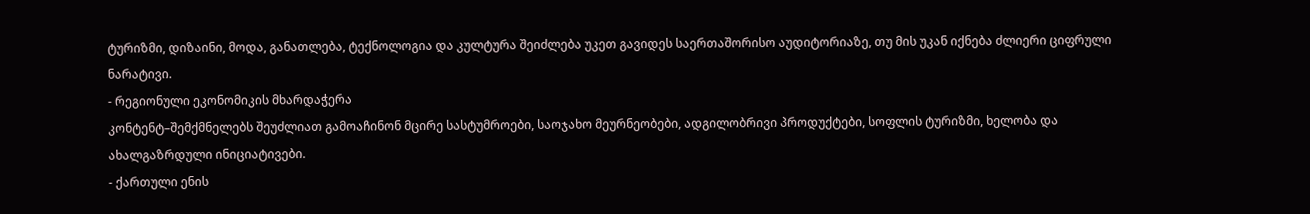ტურიზმი, დიზაინი, მოდა, განათლება, ტექნოლოგია და კულტურა შეიძლება უკეთ გავიდეს საერთაშორისო აუდიტორიაზე, თუ მის უკან იქნება ძლიერი ციფრული ნარატივი.
- რეგიონული ეკონომიკის მხარდაჭერა
კონტენტ–შემქმნელებს შეუძლიათ გამოაჩინონ მცირე სასტუმროები, საოჯახო მეურნეობები, ადგილობრივი პროდუქტები, სოფლის ტურიზმი, ხელობა და ახალგაზრდული ინიციატივები.
- ქართული ენის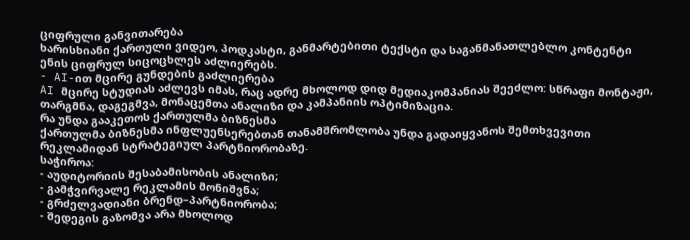ციფრული განვითარება
ხარისხიანი ქართული ვიდეო, პოდკასტი, განმარტებითი ტექსტი და საგანმანათლებლო კონტენტი ენის ციფრულ სიცოცხლეს აძლიერებს.
- AI-ით მცირე გუნდების გაძლიერება
AI მცირე სტუდიას აძლევს იმას, რაც ადრე მხოლოდ დიდ მედიაკომპანიას შეეძლო: სწრაფი მონტაჟი, თარგმნა, დაგეგმვა, მონაცემთა ანალიზი და კამპანიის ოპტიმიზაცია.
რა უნდა გააკეთოს ქართულმა ბიზნესმა
ქართულმა ბიზნესმა ინფლუენსერებთან თანამშრომლობა უნდა გადაიყვანოს შემთხვევითი რეკლამიდან სტრატეგიულ პარტნიორობაზე.
საჭიროა:
- აუდიტორიის შესაბამისობის ანალიზი;
- გამჭვირვალე რეკლამის მონიშვნა;
- გრძელვადიანი ბრენდ–პარტნიორობა;
- შედეგის გაზომვა არა მხოლოდ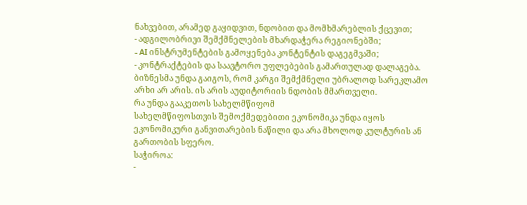ნახვებით, არამედ გაყიდვით, ნდობით და მომხმარებლის ქცევით;
- ადგილობრივი შემქმნელების მხარდაჭერა რეგიონებში;
- AI ინსტრუმენტების გამოყენება კონტენტის დაგეგმვაში;
- კონტრაქტების და საავტორო უფლებების გამართულად დალაგება.
ბიზნესმა უნდა გაიგოს, რომ კარგი შემქმნელი უბრალოდ სარეკლამო არხი არ არის. ის არის აუდიტორიის ნდობის მმართველი.
რა უნდა გააკეთოს სახელმწიფომ
სახელმწიფოსთვის შემოქმედებითი ეკონომიკა უნდა იყოს ეკონომიკური განვითარების ნაწილი და არა მხოლოდ კულტურის ან გართობის სფერო.
საჭიროა:
-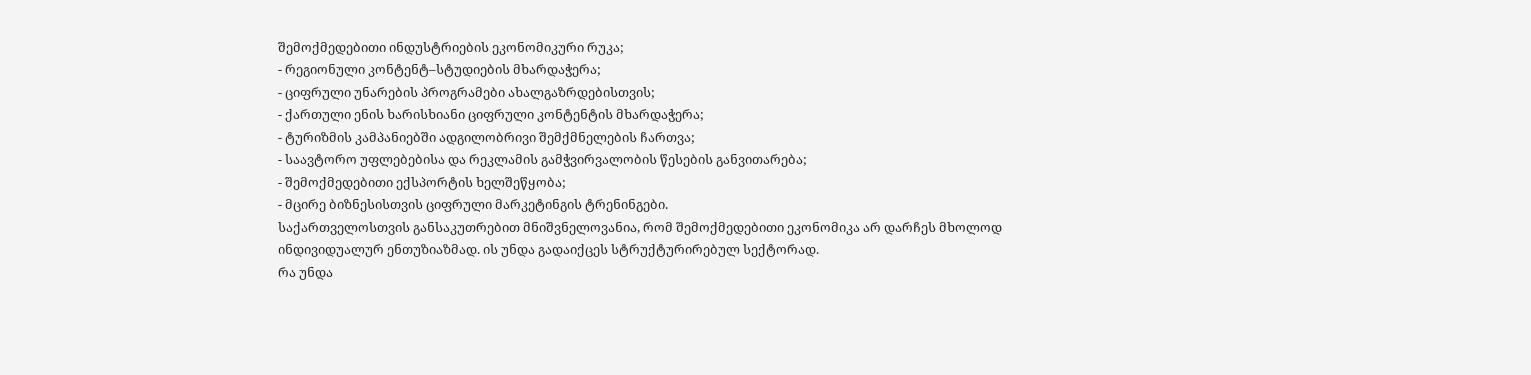შემოქმედებითი ინდუსტრიების ეკონომიკური რუკა;
- რეგიონული კონტენტ–სტუდიების მხარდაჭერა;
- ციფრული უნარების პროგრამები ახალგაზრდებისთვის;
- ქართული ენის ხარისხიანი ციფრული კონტენტის მხარდაჭერა;
- ტურიზმის კამპანიებში ადგილობრივი შემქმნელების ჩართვა;
- საავტორო უფლებებისა და რეკლამის გამჭვირვალობის წესების განვითარება;
- შემოქმედებითი ექსპორტის ხელშეწყობა;
- მცირე ბიზნესისთვის ციფრული მარკეტინგის ტრენინგები.
საქართველოსთვის განსაკუთრებით მნიშვნელოვანია, რომ შემოქმედებითი ეკონომიკა არ დარჩეს მხოლოდ ინდივიდუალურ ენთუზიაზმად. ის უნდა გადაიქცეს სტრუქტურირებულ სექტორად.
რა უნდა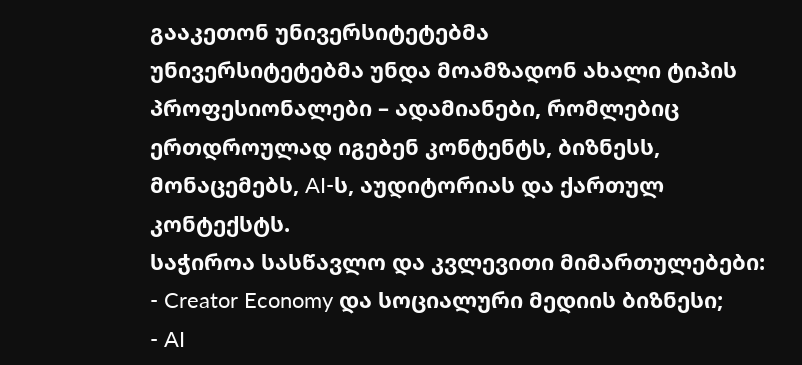გააკეთონ უნივერსიტეტებმა
უნივერსიტეტებმა უნდა მოამზადონ ახალი ტიპის პროფესიონალები – ადამიანები, რომლებიც ერთდროულად იგებენ კონტენტს, ბიზნესს, მონაცემებს, AI-ს, აუდიტორიას და ქართულ კონტექსტს.
საჭიროა სასწავლო და კვლევითი მიმართულებები:
- Creator Economy და სოციალური მედიის ბიზნესი;
- AI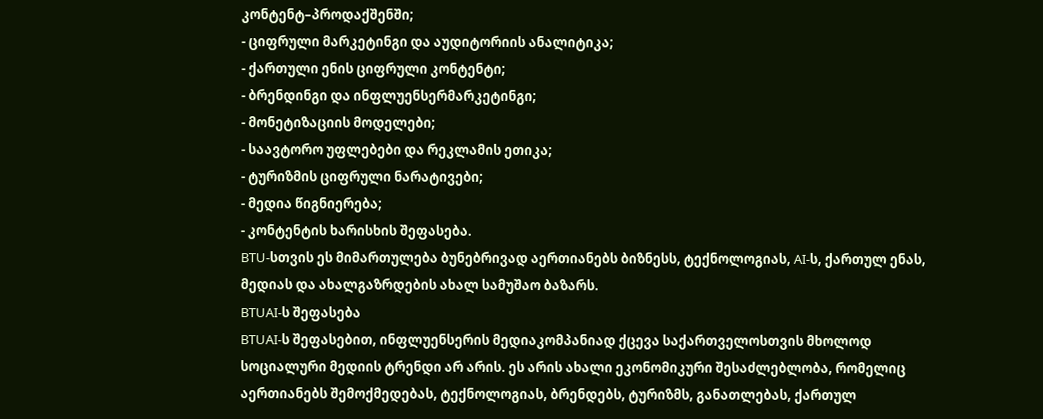კონტენტ–პროდაქშენში;
- ციფრული მარკეტინგი და აუდიტორიის ანალიტიკა;
- ქართული ენის ციფრული კონტენტი;
- ბრენდინგი და ინფლუენსერმარკეტინგი;
- მონეტიზაციის მოდელები;
- საავტორო უფლებები და რეკლამის ეთიკა;
- ტურიზმის ციფრული ნარატივები;
- მედია წიგნიერება;
- კონტენტის ხარისხის შეფასება.
BTU-სთვის ეს მიმართულება ბუნებრივად აერთიანებს ბიზნესს, ტექნოლოგიას, AI-ს, ქართულ ენას, მედიას და ახალგაზრდების ახალ სამუშაო ბაზარს.
BTUAI-ს შეფასება
BTUAI-ს შეფასებით, ინფლუენსერის მედიაკომპანიად ქცევა საქართველოსთვის მხოლოდ სოციალური მედიის ტრენდი არ არის. ეს არის ახალი ეკონომიკური შესაძლებლობა, რომელიც აერთიანებს შემოქმედებას, ტექნოლოგიას, ბრენდებს, ტურიზმს, განათლებას, ქართულ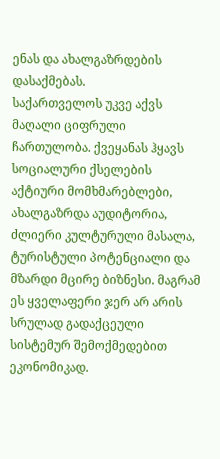ენას და ახალგაზრდების დასაქმებას.
საქართველოს უკვე აქვს მაღალი ციფრული ჩართულობა. ქვეყანას ჰყავს სოციალური ქსელების აქტიური მომხმარებლები, ახალგაზრდა აუდიტორია, ძლიერი კულტურული მასალა, ტურისტული პოტენციალი და მზარდი მცირე ბიზნესი. მაგრამ ეს ყველაფერი ჯერ არ არის სრულად გადაქცეული სისტემურ შემოქმედებით ეკონომიკად.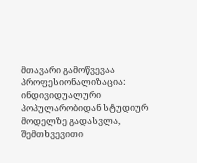მთავარი გამოწვევაა პროფესიონალიზაცია: ინდივიდუალური პოპულარობიდან სტუდიურ მოდელზე გადასვლა, შემთხვევითი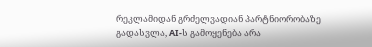რეკლამიდან გრძელვადიან პარტნიორობაზე გადასვლა, AI-ს გამოყენება არა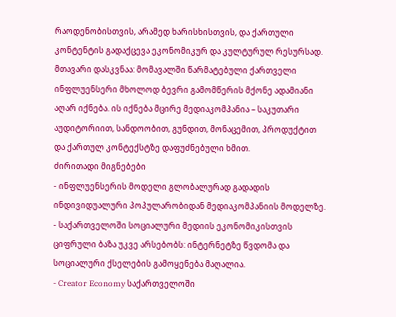რაოდენობისთვის, არამედ ხარისხისთვის, და ქართული კონტენტის გადაქცევა ეკონომიკურ და კულტურულ რესურსად.
მთავარი დასკვნაა: მომავალში წარმატებული ქართველი ინფლუენსერი მხოლოდ ბევრი გამომწერის მქონე ადამიანი აღარ იქნება. ის იქნება მცირე მედიაკომპანია – საკუთარი აუდიტორიით, სანდოობით, გუნდით, მონაცემით, პროდუქტით და ქართულ კონტექსტზე დაფუძნებული ხმით.
ძირითადი მიგნებები
- ინფლუენსერის მოდელი გლობალურად გადადის ინდივიდუალური პოპულარობიდან მედიაკომპანიის მოდელზე.
- საქართველოში სოციალური მედიის ეკონომიკისთვის ციფრული ბაზა უკვე არსებობს: ინტერნეტზე წვდომა და სოციალური ქსელების გამოყენება მაღალია.
- Creator Economy საქართველოში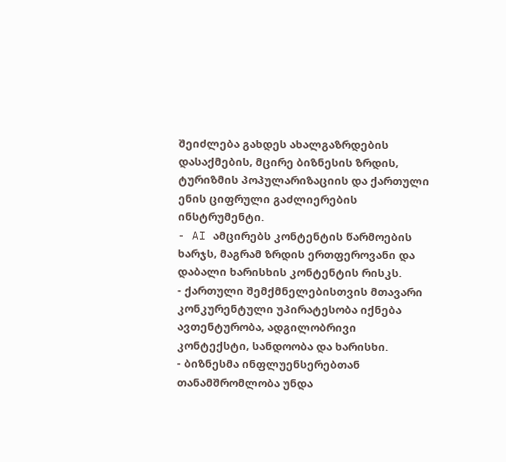შეიძლება გახდეს ახალგაზრდების დასაქმების, მცირე ბიზნესის ზრდის, ტურიზმის პოპულარიზაციის და ქართული ენის ციფრული გაძლიერების ინსტრუმენტი.
- AI ამცირებს კონტენტის წარმოების ხარჯს, მაგრამ ზრდის ერთფეროვანი და დაბალი ხარისხის კონტენტის რისკს.
- ქართული შემქმნელებისთვის მთავარი კონკურენტული უპირატესობა იქნება ავთენტურობა, ადგილობრივი კონტექსტი, სანდოობა და ხარისხი.
- ბიზნესმა ინფლუენსერებთან თანამშრომლობა უნდა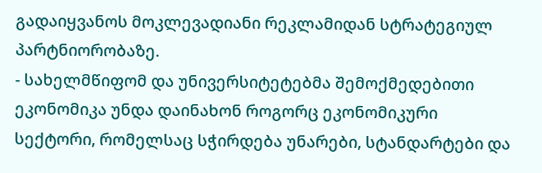გადაიყვანოს მოკლევადიანი რეკლამიდან სტრატეგიულ პარტნიორობაზე.
- სახელმწიფომ და უნივერსიტეტებმა შემოქმედებითი ეკონომიკა უნდა დაინახონ როგორც ეკონომიკური სექტორი, რომელსაც სჭირდება უნარები, სტანდარტები და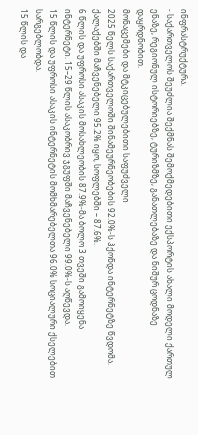ინფრასტრუქტურა.
- საქართველოს შეუძლია შექმნას შემოქმედებითი ექსპორტის ახალი მოდელი ქართულ ენაზე, რეგიონულ ისტორიებზე, ტურიზმზე, განათლებაზე და ნიშურ ცოდნაზე დაყრდნობით.
მონაცემები და მტკიცებულებითი საფუძველი
2025 წელს საქართველოში შინამეურნეობების 92.0%-ს ჰქონდა ინტერნეტზე წვდომა. ქალაქებში მაჩვენებელი 95.2% იყო, სოფლებში – 87.6%.
6 წლის და უფროსი ასაკის მოსახლეობის 87.9%-მა ბოლო 3 თვეში გამოიყენა ინტერნეტი. 15–29 წლის ასაკობრივ ჯგუფში მაჩვენებელი 99.0%-ს აღწევდა.
15 წლის და უფროსი ასაკის ინტერნეტის მომხმარებელთა 96.0% სოციალური ქსელებით სარგებლობდა.
15 წლის და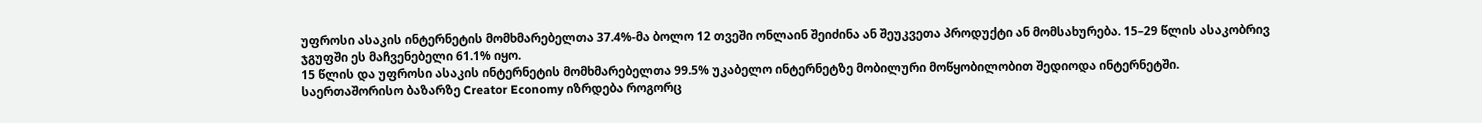უფროსი ასაკის ინტერნეტის მომხმარებელთა 37.4%-მა ბოლო 12 თვეში ონლაინ შეიძინა ან შეუკვეთა პროდუქტი ან მომსახურება. 15–29 წლის ასაკობრივ ჯგუფში ეს მაჩვენებელი 61.1% იყო.
15 წლის და უფროსი ასაკის ინტერნეტის მომხმარებელთა 99.5% უკაბელო ინტერნეტზე მობილური მოწყობილობით შედიოდა ინტერნეტში.
საერთაშორისო ბაზარზე Creator Economy იზრდება როგორც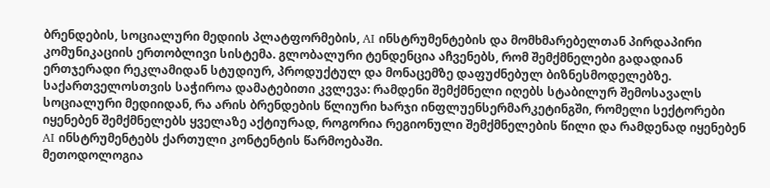ბრენდების, სოციალური მედიის პლატფორმების, AI ინსტრუმენტების და მომხმარებელთან პირდაპირი კომუნიკაციის ერთობლივი სისტემა. გლობალური ტენდენცია აჩვენებს, რომ შემქმნელები გადადიან ერთჯერადი რეკლამიდან სტუდიურ, პროდუქტულ და მონაცემზე დაფუძნებულ ბიზნესმოდელებზე.
საქართველოსთვის საჭიროა დამატებითი კვლევა: რამდენი შემქმნელი იღებს სტაბილურ შემოსავალს სოციალური მედიიდან, რა არის ბრენდების წლიური ხარჯი ინფლუენსერმარკეტინგში, რომელი სექტორები იყენებენ შემქმნელებს ყველაზე აქტიურად, როგორია რეგიონული შემქმნელების წილი და რამდენად იყენებენ AI ინსტრუმენტებს ქართული კონტენტის წარმოებაში.
მეთოდოლოგია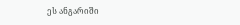ეს ანგარიში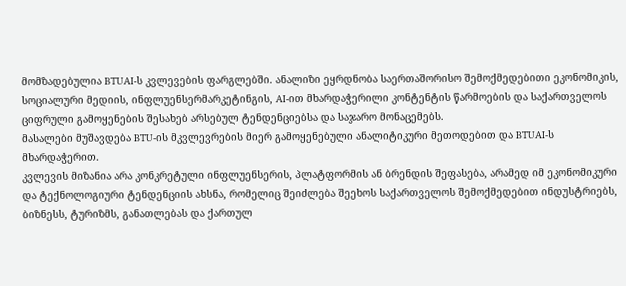მომზადებულია BTUAI-ს კვლევების ფარგლებში. ანალიზი ეყრდნობა საერთაშორისო შემოქმედებითი ეკონომიკის, სოციალური მედიის, ინფლუენსერმარკეტინგის, AI-ით მხარდაჭერილი კონტენტის წარმოების და საქართველოს ციფრული გამოყენების შესახებ არსებულ ტენდენციებსა და საჯარო მონაცემებს.
მასალები მუშავდება BTU-ის მკვლევრების მიერ გამოყენებული ანალიტიკური მეთოდებით და BTUAI-ს მხარდაჭერით.
კვლევის მიზანია არა კონკრეტული ინფლუენსერის, პლატფორმის ან ბრენდის შეფასება, არამედ იმ ეკონომიკური და ტექნოლოგიური ტენდენციის ახსნა, რომელიც შეიძლება შეეხოს საქართველოს შემოქმედებით ინდუსტრიებს, ბიზნესს, ტურიზმს, განათლებას და ქართულ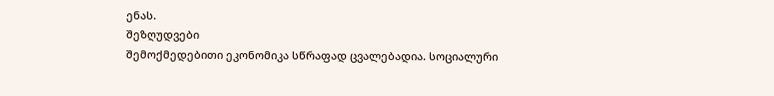ენას.
შეზღუდვები
შემოქმედებითი ეკონომიკა სწრაფად ცვალებადია. სოციალური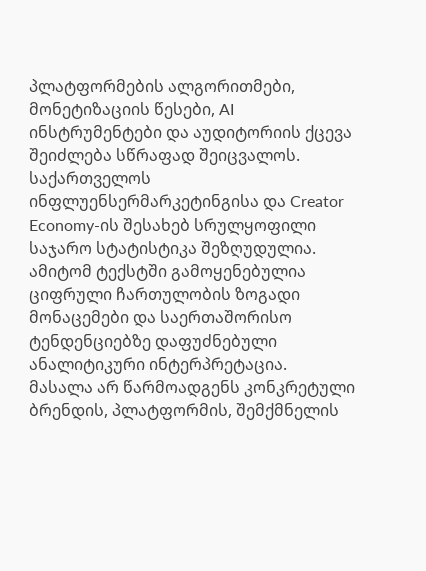პლატფორმების ალგორითმები, მონეტიზაციის წესები, AI ინსტრუმენტები და აუდიტორიის ქცევა შეიძლება სწრაფად შეიცვალოს.
საქართველოს ინფლუენსერმარკეტინგისა და Creator Economy-ის შესახებ სრულყოფილი საჯარო სტატისტიკა შეზღუდულია. ამიტომ ტექსტში გამოყენებულია ციფრული ჩართულობის ზოგადი მონაცემები და საერთაშორისო ტენდენციებზე დაფუძნებული ანალიტიკური ინტერპრეტაცია.
მასალა არ წარმოადგენს კონკრეტული ბრენდის, პლატფორმის, შემქმნელის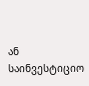ან საინვესტიციო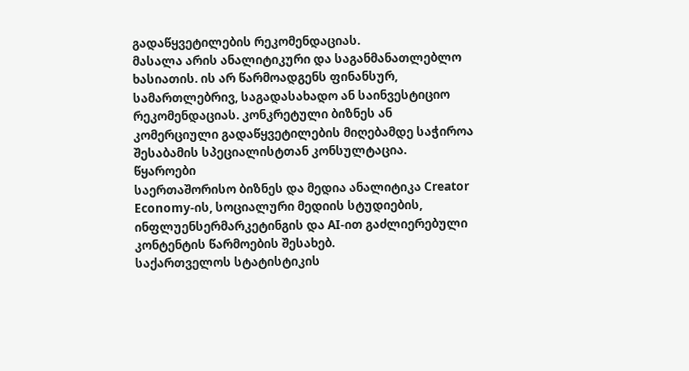გადაწყვეტილების რეკომენდაციას.
მასალა არის ანალიტიკური და საგანმანათლებლო ხასიათის. ის არ წარმოადგენს ფინანსურ, სამართლებრივ, საგადასახადო ან საინვესტიციო რეკომენდაციას. კონკრეტული ბიზნეს ან კომერციული გადაწყვეტილების მიღებამდე საჭიროა შესაბამის სპეციალისტთან კონსულტაცია.
წყაროები
საერთაშორისო ბიზნეს და მედია ანალიტიკა Creator Economy-ის, სოციალური მედიის სტუდიების, ინფლუენსერმარკეტინგის და AI-ით გაძლიერებული კონტენტის წარმოების შესახებ.
საქართველოს სტატისტიკის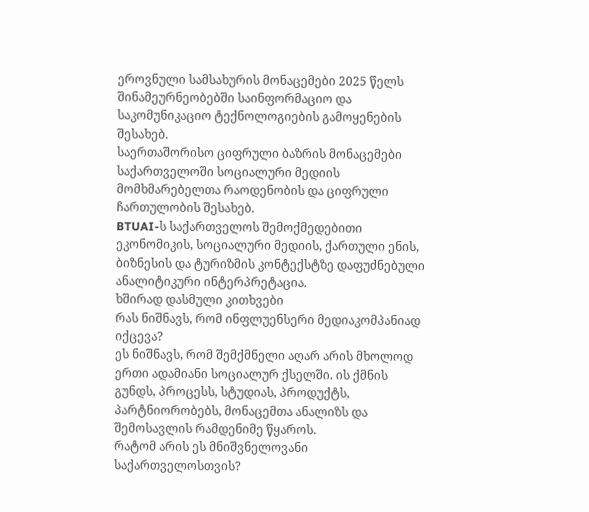ეროვნული სამსახურის მონაცემები 2025 წელს შინამეურნეობებში საინფორმაციო და საკომუნიკაციო ტექნოლოგიების გამოყენების შესახებ.
საერთაშორისო ციფრული ბაზრის მონაცემები საქართველოში სოციალური მედიის მომხმარებელთა რაოდენობის და ციფრული ჩართულობის შესახებ.
BTUAI-ს საქართველოს შემოქმედებითი ეკონომიკის, სოციალური მედიის, ქართული ენის, ბიზნესის და ტურიზმის კონტექსტზე დაფუძნებული ანალიტიკური ინტერპრეტაცია.
ხშირად დასმული კითხვები
რას ნიშნავს, რომ ინფლუენსერი მედიაკომპანიად იქცევა?
ეს ნიშნავს, რომ შემქმნელი აღარ არის მხოლოდ ერთი ადამიანი სოციალურ ქსელში. ის ქმნის გუნდს, პროცესს, სტუდიას, პროდუქტს, პარტნიორობებს, მონაცემთა ანალიზს და შემოსავლის რამდენიმე წყაროს.
რატომ არის ეს მნიშვნელოვანი საქართველოსთვის?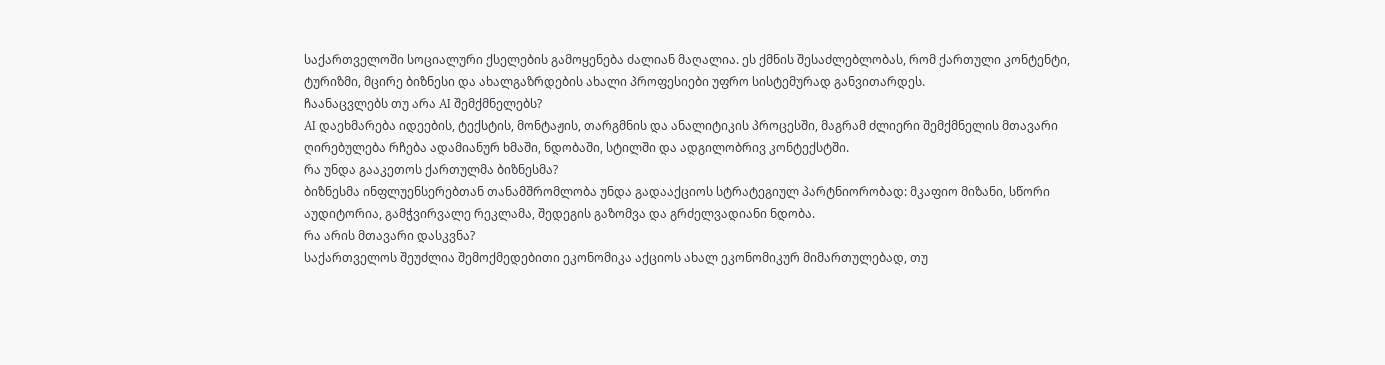საქართველოში სოციალური ქსელების გამოყენება ძალიან მაღალია. ეს ქმნის შესაძლებლობას, რომ ქართული კონტენტი, ტურიზმი, მცირე ბიზნესი და ახალგაზრდების ახალი პროფესიები უფრო სისტემურად განვითარდეს.
ჩაანაცვლებს თუ არა AI შემქმნელებს?
AI დაეხმარება იდეების, ტექსტის, მონტაჟის, თარგმნის და ანალიტიკის პროცესში, მაგრამ ძლიერი შემქმნელის მთავარი ღირებულება რჩება ადამიანურ ხმაში, ნდობაში, სტილში და ადგილობრივ კონტექსტში.
რა უნდა გააკეთოს ქართულმა ბიზნესმა?
ბიზნესმა ინფლუენსერებთან თანამშრომლობა უნდა გადააქციოს სტრატეგიულ პარტნიორობად: მკაფიო მიზანი, სწორი აუდიტორია, გამჭვირვალე რეკლამა, შედეგის გაზომვა და გრძელვადიანი ნდობა.
რა არის მთავარი დასკვნა?
საქართველოს შეუძლია შემოქმედებითი ეკონომიკა აქციოს ახალ ეკონომიკურ მიმართულებად, თუ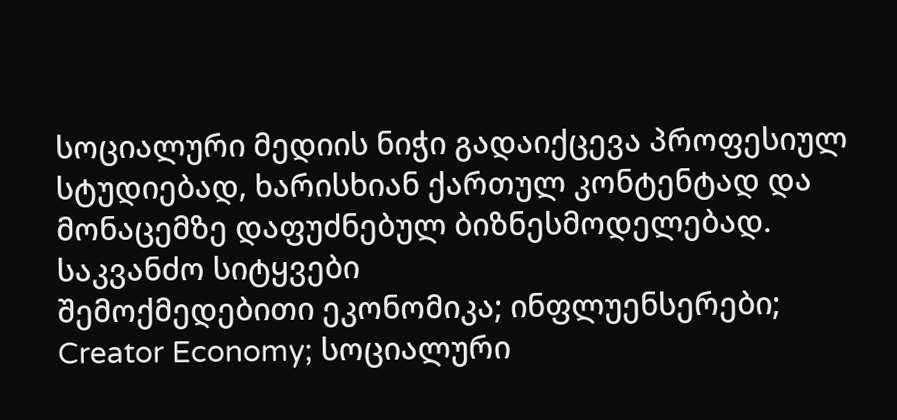სოციალური მედიის ნიჭი გადაიქცევა პროფესიულ სტუდიებად, ხარისხიან ქართულ კონტენტად და მონაცემზე დაფუძნებულ ბიზნესმოდელებად.
საკვანძო სიტყვები
შემოქმედებითი ეკონომიკა; ინფლუენსერები; Creator Economy; სოციალური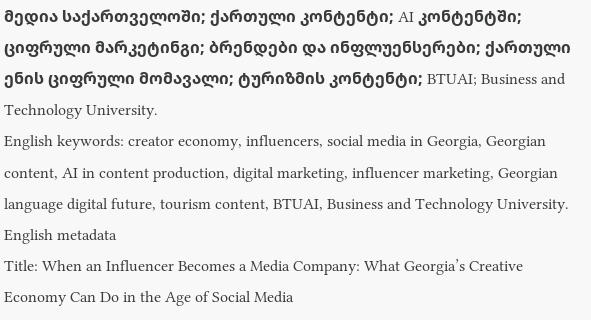მედია საქართველოში; ქართული კონტენტი; AI კონტენტში; ციფრული მარკეტინგი; ბრენდები და ინფლუენსერები; ქართული ენის ციფრული მომავალი; ტურიზმის კონტენტი; BTUAI; Business and Technology University.
English keywords: creator economy, influencers, social media in Georgia, Georgian content, AI in content production, digital marketing, influencer marketing, Georgian language digital future, tourism content, BTUAI, Business and Technology University.
English metadata
Title: When an Influencer Becomes a Media Company: What Georgia’s Creative Economy Can Do in the Age of Social Media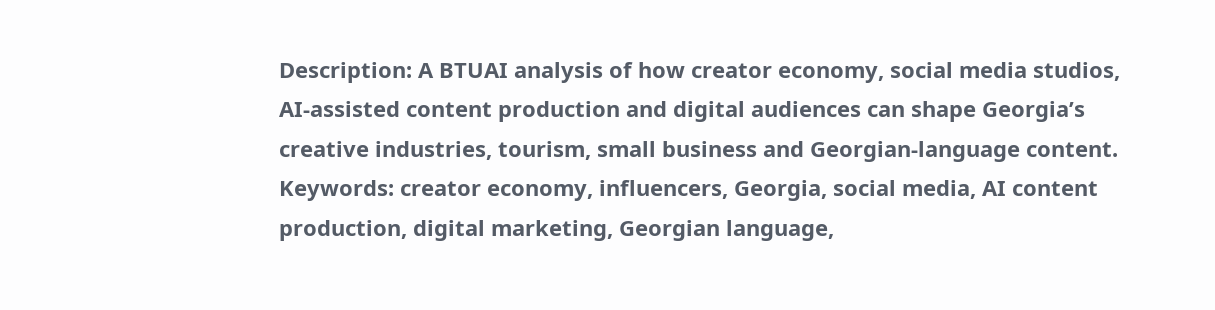Description: A BTUAI analysis of how creator economy, social media studios, AI-assisted content production and digital audiences can shape Georgia’s creative industries, tourism, small business and Georgian-language content.
Keywords: creator economy, influencers, Georgia, social media, AI content production, digital marketing, Georgian language,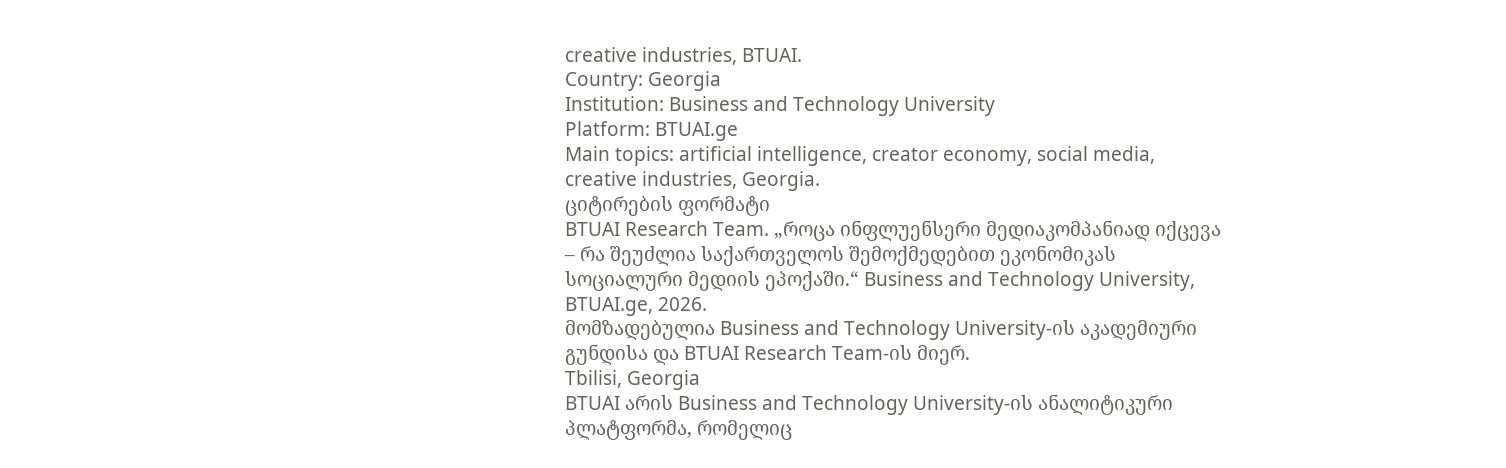creative industries, BTUAI.
Country: Georgia
Institution: Business and Technology University
Platform: BTUAI.ge
Main topics: artificial intelligence, creator economy, social media, creative industries, Georgia.
ციტირების ფორმატი
BTUAI Research Team. „როცა ინფლუენსერი მედიაკომპანიად იქცევა – რა შეუძლია საქართველოს შემოქმედებით ეკონომიკას სოციალური მედიის ეპოქაში.“ Business and Technology University, BTUAI.ge, 2026.
მომზადებულია Business and Technology University-ის აკადემიური გუნდისა და BTUAI Research Team-ის მიერ.
Tbilisi, Georgia
BTUAI არის Business and Technology University-ის ანალიტიკური პლატფორმა, რომელიც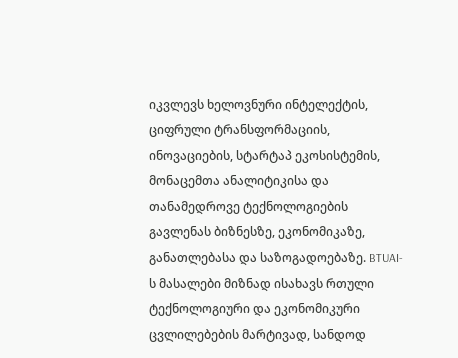იკვლევს ხელოვნური ინტელექტის, ციფრული ტრანსფორმაციის, ინოვაციების, სტარტაპ ეკოსისტემის, მონაცემთა ანალიტიკისა და თანამედროვე ტექნოლოგიების გავლენას ბიზნესზე, ეკონომიკაზე, განათლებასა და საზოგადოებაზე. BTUAI-ს მასალები მიზნად ისახავს რთული ტექნოლოგიური და ეკონომიკური ცვლილებების მარტივად, სანდოდ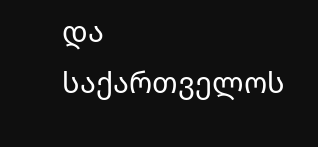და საქართველოს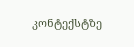კონტექსტზე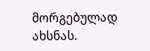მორგებულად ახსნას.